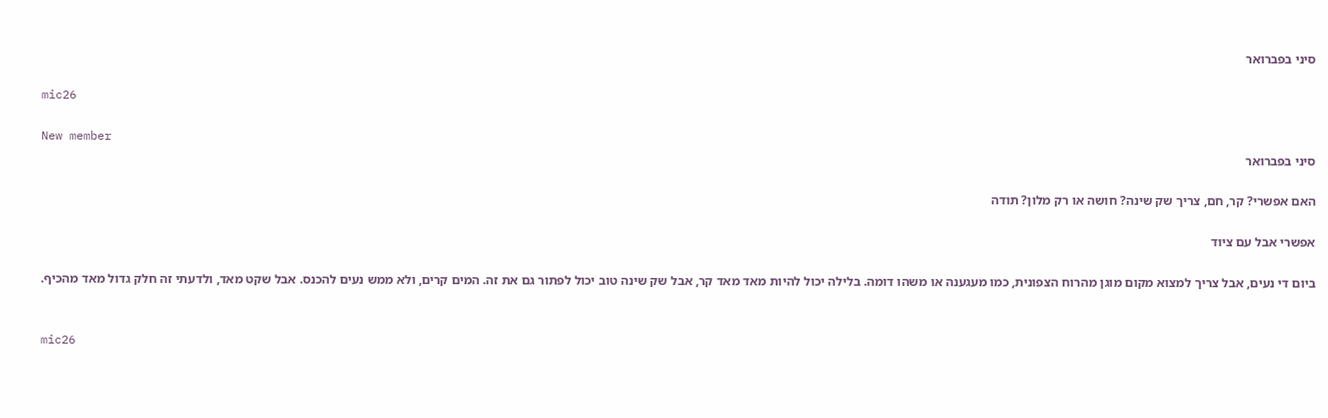סיני בפברואר

mic26

New member
סיני בפברואר

האם אפשרי? קר, חם, צריך שק שינה? חושה או רק מלון? תודה

אפשרי אבל עם ציוד

ביום די נעים, אבל צריך למצוא מקום מוגן מהרוח הצפונית, כמו מעגענה או משהו דומה. בלילה יכול להיות מאד מאד קר, אבל שק שינה טוב יכול לפתור גם את זה. המים קרים, ולא ממש נעים להכנס. אבל שקט מאד, ולדעתי זה חלק גדול מאד מהכיף.


mic26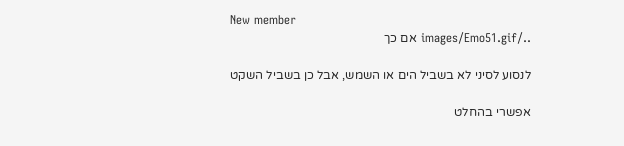New member
../images/Emo51.gif אם כך

לנסוע לסיני לא בשביל הים או השמש, אבל כן בשביל השקט

אפשרי בהחלט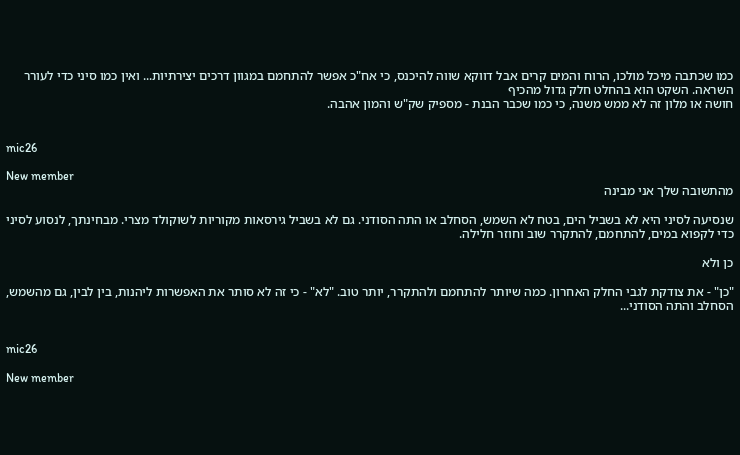כמו שכתבה מיכל מולכו, הרוח והמים קרים אבל דווקא שווה להיכנס, כי אח"כ אפשר להתחמם במגוון דרכים יצירתיות... ואין כמו סיני כדי לעורר השראה. השקט הוא בהחלט חלק גדול מהכיף
חושה או מלון זה לא ממש משנה, כי כמו שכבר הבנת - מספיק שק"ש והמון אהבה.


mic26

New member
מהתשובה שלך אני מבינה

שנסיעה לסיני היא לא בשביל הים, בטח לא השמש, הסחלב או התה הסודני. גם לא בשביל גירסאות מקוריות לשוקולד מצרי. מבחינתך, לנסוע לסיני כדי לקפוא במים, להתחמם, להתקרר שוב וחוזר חלילה.

כן ולא

"כן" - את צודקת לגבי החלק האחרון. כמה שיותר להתחמם ולהתקרר, יותר טוב. "לא" - כי זה לא סותר את האפשרות ליהנות, בין לבין, גם מהשמש, הסחלב והתה הסודני...


mic26

New member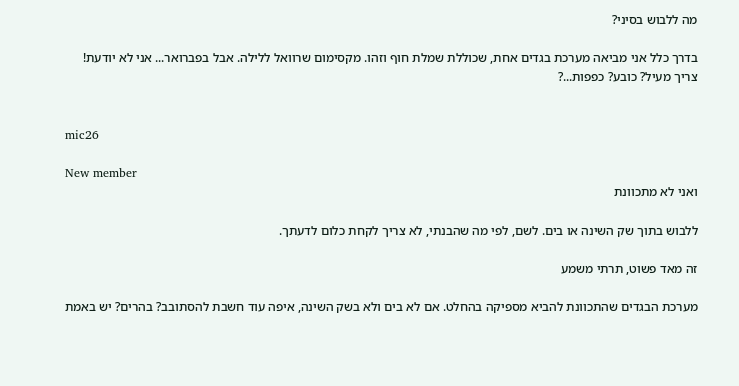מה ללבוש בסיני?

בדרך כלל אני מביאה מערכת בגדים אחת, שכוללת שמלת חוף וזהו. מקסימום שרוואל ללילה. אבל בפברואר... אני לא יודעת! צריך מעיל? כובע? כפפות...?


mic26

New member
ואני לא מתכוונת

ללבוש בתוך שק השינה או בים. לשם, לפי מה שהבנתי, לא צריך לקחת כלום לדעתך.

זה מאד פשוט, תרתי משמע

מערכת הבגדים שהתכוונת להביא מספיקה בהחלט. אם לא בים ולא בשק השינה, איפה עוד חשבת להסתובב? בהרים? יש באמת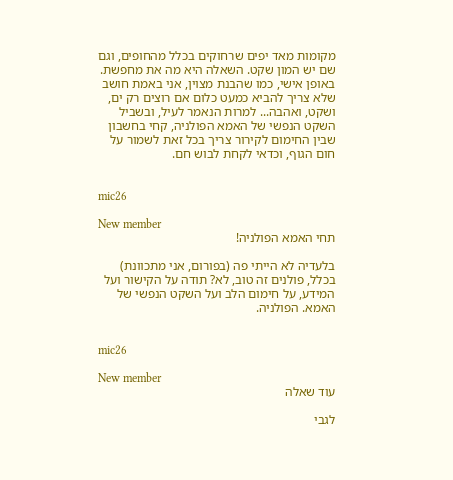מקומות מאד יפים שרחוקים בכלל מהחופים, וגם שם יש המון שקט. השאלה היא מה את מחפשת. באופן אישי, כמו שהבנת מצוין, אני באמת חושב שלא צריך להביא כמעט כלום אם רוצים רק ים, ושקט, ואהבה... למרות הנאמר לעיל, ובשביל השקט הנפשי של האמא הפולניה, קחי בחשבון שבין החימום לקירור צריך בכל זאת לשמור על חום הגוף, וכדאי לקחת לבוש חם.


mic26

New member
תחי האמא הפולניה!

בלעדיה לא הייתי פה (בפורום, אני מתכוונת) בכלל, פולנים זה טוב, לא? תודה על הקישור ועל המידע, על חימום הלב ועל השקט הנפשי של האמא. הפולניה.


mic26

New member
עוד שאלה

לגבי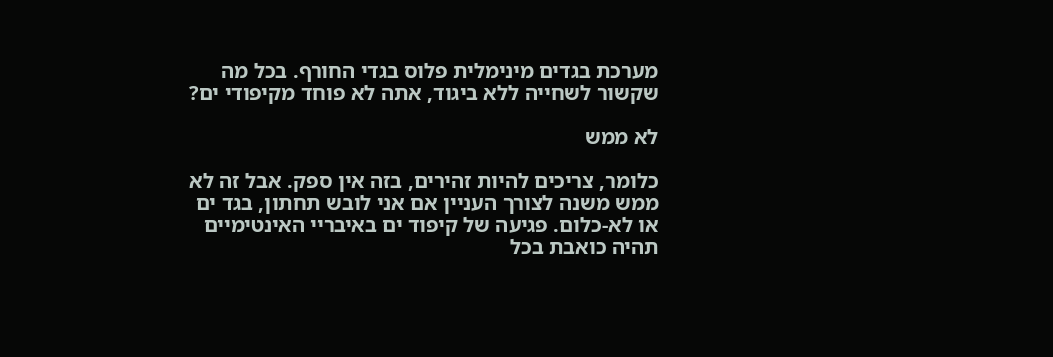מערכת בגדים מינימלית פלוס בגדי החורף. בכל מה שקשור לשחייה ללא ביגוד, אתה לא פוחד מקיפודי ים?

לא ממש

כלומר, צריכים להיות זהירים, בזה אין ספק. אבל זה לא ממש משנה לצורך העניין אם אני לובש תחתון, בגד ים או לא-כלום. פגיעה של קיפוד ים באיבריי האינטימיים תהיה כואבת בכל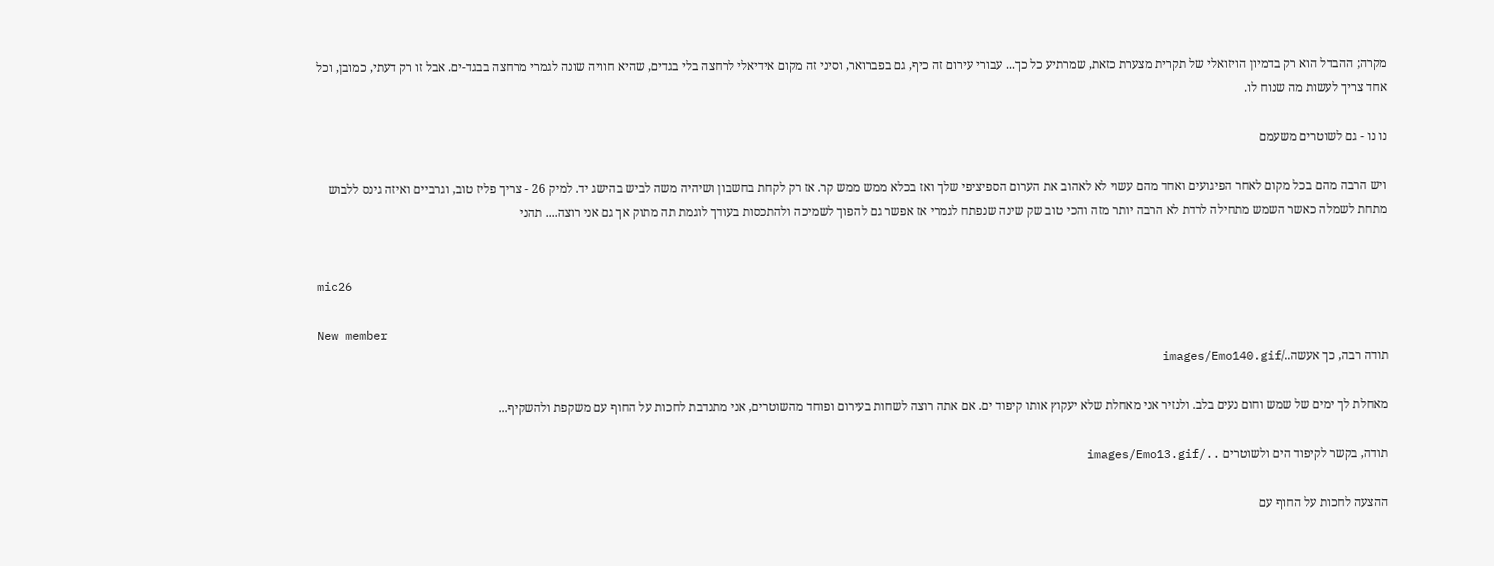מקרה; ההבדל הוא רק בדמיון הויזואלי של תקרית מצערת כזאת, שמרתיע כל כך... עבורי עירום זה כיף, גם בפברואר, וסיני זה מקום אידיאלי לרחצה בלי בגדים, שהיא חוויה שונה לגמרי מרחצה בבגד-ים. אבל זו רק דעתי, כמובן, וכל אחד צריך לעשות מה שנוח לו.

נו נו - גם לשוטרים משעמם

ויש הרבה מהם בכל מקום לאחר הפיגועים ואחד מהם עשוי לא לאהוב את הערום הספיציפי שלך ואז בכלא ממש ממש קר. אז רק לקחת בחשבון ושיהיה משה לביש בהישג יד. למיק 26 - צריך פליז טוב, וגרביים ואיזה גינס ללבוש מתחת לשמלה כאשר השמש מתחילה לרדת לא הרבה יותר מזה והכי טוב שק שינה שנפתח לגמרי אז אפשר גם להפוך לשמיכה ולהתכסות בעודך לוגמת תה מתוק אך גם אני רוצה.... תהני


mic26

New member
תודה רבה, כך אעשה../images/Emo140.gif

מאחלת לך ימים של שמש וחום נעים בלב. ולנזיר אני מאחלת שלא יעקוץ אותו קיפוד ים. אם אתה רוצה לשחות בעירום ופוחד מהשוטרים, אני מתנדבת לחכות על החוף עם משקפת ולהשקיף...

תודה, בקשר לקיפוד הים ולשוטרים ../images/Emo13.gif

ההצעה לחכות על החוף עם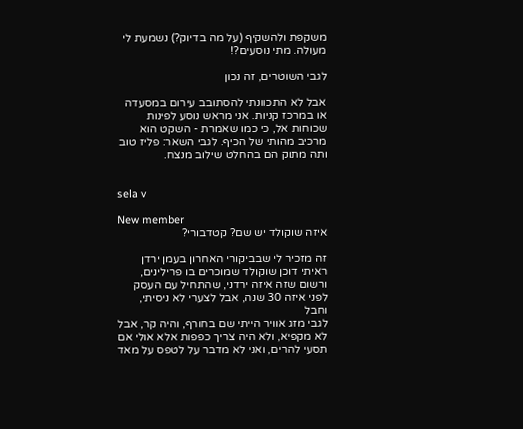משקפת ולהשקיף (על מה בדיוק?) נשמעת לי מעולה. מתי נוסעים?!

לגבי השוטרים, זה נכון

אבל לא התכוונתי להסתובב עירום במסעדה או במרכז קניות. אני מראש נוסע לפינות שכוחות אל, כי כמו שאמרת - השקט הוא מרכיב מהותי של הכיף. לגבי השאר: פליז טוב ותה מתוק הם בהחלט שילוב מנצח.


sela v

New member
איזה שוקולד יש שם? קטדבורי?

זה מזכיר לי שבביקורי האחרון בעמן ירדן ראיתי דוכן שוקולד שמוכרים בו פרילינים, ורשום שזה איזה ירדני, שהתחיל עם העסק לפני איזה 30 שנה, אבל לצערי לא ניסיתי, וחבל
לגבי מזג אוויר הייתי שם בחורף, והיה קר, אבל לא מקפיא, ולא היה צריך כפפות אלא אולי אם תסעי להרים, ואני לא מדבר על לטפס על מאד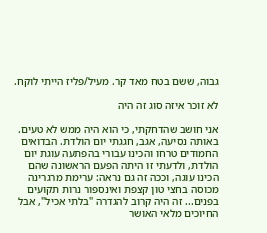גבוה, ששם בטח מאד קר. מעיל/פליז הייתי לוקח.

לא זוכר איזה סוג זה היה

אני חושב שהדחקתי, כי הוא היה ממש לא טעים. באותה נסיעה, אגב, חגגתי יום הולדת. הבדואים החמודים טרחו והכינו עבורי בהפתעה עוגת יום הולדת, ולדעתי זו היתה הפעם הראשונה שהם הכינו עוגה, וככה זה גם נראה: ערימת מרגרינה מכוסה בחצי טון קצפת ואינספור נרות תקועים בפנים... זה היה קרוב להגדרה "בלתי אכיל", אבל החיוכים מלאי האושר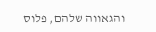והגאווה שלהם, פלוס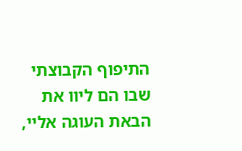התיפוף הקבוצתי שבו הם ליוו את הבאת העוגה אליי,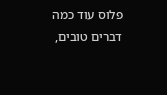פלוס עוד כמה דברים טובים,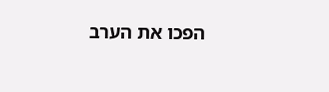הפכו את הערב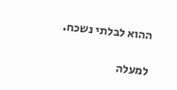ההוא לבלתי נשכח.

למעלה